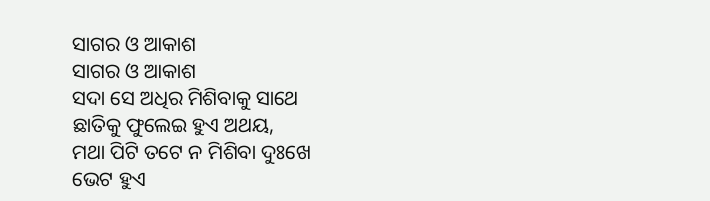ସାଗର ଓ ଆକାଶ
ସାଗର ଓ ଆକାଶ
ସଦା ସେ ଅଧିର ମିଶିବାକୁ ସାଥେ
ଛାତିକୁ ଫୁଲେଇ ହୁଏ ଅଥୟ,
ମଥା ପିଟି ତଟେ ନ ମିଶିବା ଦୁଃଖେ
ଭେଟ ହୁଏ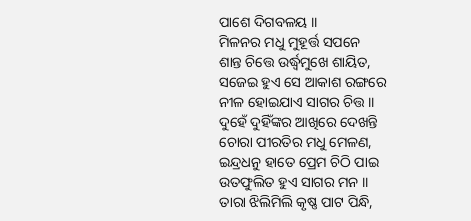ପାଶେ ଦିଗବଳୟ ।।
ମିଳନର ମଧୁ ମୁହୂର୍ତ୍ତ ସପନେ
ଶାନ୍ତ ଚିତ୍ତେ ଉର୍ଦ୍ଧ୍ୱମୁଖେ ଶାୟିତ,
ସଜେଇ ହୁଏ ସେ ଆକାଶ ରଙ୍ଗରେ
ନୀଳ ହୋଇଯାଏ ସାଗର ଚିତ୍ତ ।।
ଦୁହେଁ ଦୁହିଁଙ୍କର ଆଖିରେ ଦେଖନ୍ତି
ଚୋରା ପୀରତିର ମଧୁ ମେଳଣ,
ଇନ୍ଦ୍ରଧନୁ ହାତେ ପ୍ରେମ ଚିଠି ପାଇ
ଉତଫୁଲିତ ହୁଏ ସାଗର ମନ ।।
ତାରା ଝିଲିମିଲି କୃଷ୍ଣ ପାଟ ପିନ୍ଧି,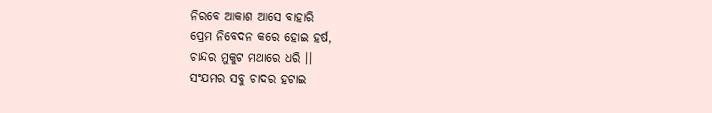ନିରବେ ଆକାଶ ଆସେ ବାହାରି
ପ୍ରେମ ନିବେଦନ କରେ ହୋଇ ହର୍ଷ,
ଚାନ୍ଦର ମୁକୁଟ ମଥାରେ ଧରି ।।
ସଂଯମର ସବୁ ଚାଦର ହଟାଇ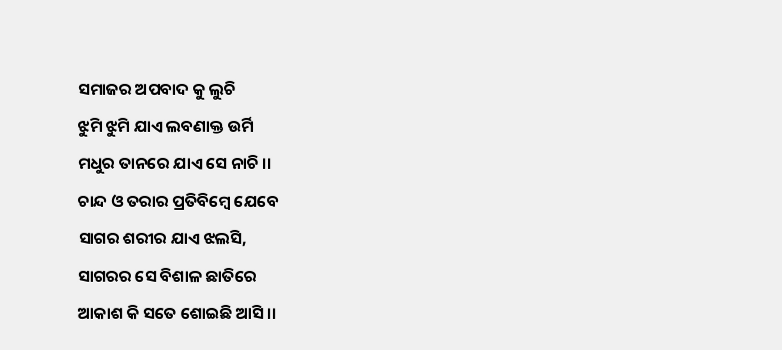ସମାଜର ଅପବାଦ କୁ ଲୁଚି
ଝୁମି ଝୁମି ଯାଏ ଲବଣାକ୍ତ ଉର୍ମି
ମଧୁର ତାନରେ ଯାଏ ସେ ନାଚି ।।
ଚାନ୍ଦ ଓ ତରାର ପ୍ରତିବିମ୍ବେ ଯେବେ
ସାଗର ଶରୀର ଯାଏ ଝଲସି,
ସାଗରର ସେ ବିଶାଳ ଛାତିରେ
ଆକାଶ କି ସତେ ଶୋଇଛି ଆସି ।।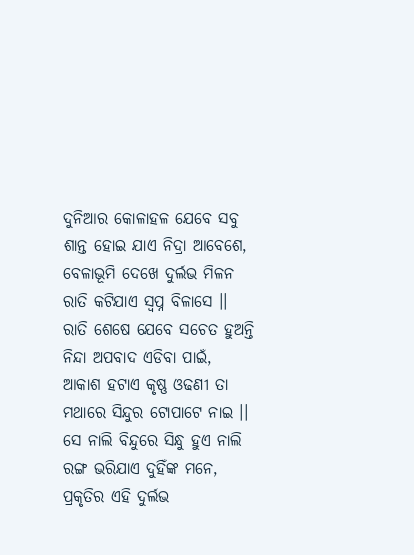ଦୁନିଆର କୋଳାହଳ ଯେବେ ସବୁ
ଶାନ୍ତ ହୋଇ ଯାଏ ନିଦ୍ରା ଆବେଶେ,
ବେଳାଭୂମି ଦେଖେ ଦୁର୍ଲଭ ମିଳନ
ରାତି କଟିଯାଏ ସ୍ବପ୍ନ ବିଳାସେ ।।
ରାତି ଶେଷେ ଯେବେ ସଚେତ ହୁଅନ୍ତି
ନିନ୍ଦା ଅପବାଦ ଏଡିବା ପାଇଁ,
ଆକାଶ ହଟାଏ କୃଷ୍ଣ ଓଢଣୀ ତା
ମଥାରେ ସିନ୍ଦୁର ଟୋପାଟେ ନାଇ ।।
ସେ ନାଲି ବିନ୍ଦୁରେ ସିନ୍ଧୁ ହୁଏ ନାଲି
ରଙ୍ଗ ଭରିଯାଏ ଦୁହିଁଙ୍କ ମନେ,
ପ୍ରକୃତିର ଏହି ଦୁର୍ଲଭ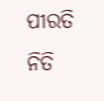ପୀରତି
ନିତି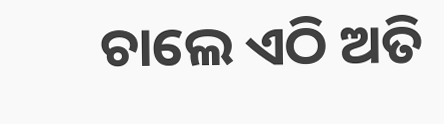ଚାଲେ ଏଠି ଅତି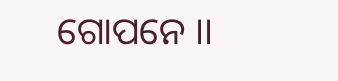ଗୋପନେ ।।